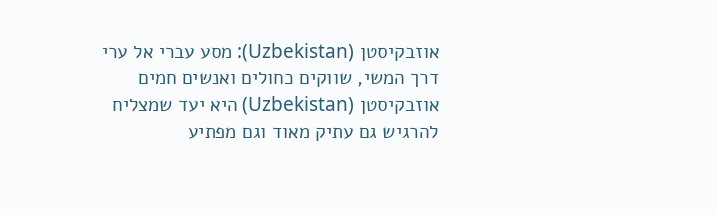אוזבקיסטן (Uzbekistan): מסע עברי אל ערי דרך המשי, שווקים כחולים ואנשים חמים
אוזבקיסטן (Uzbekistan) היא יעד שמצליח להרגיש גם עתיק מאוד וגם מפתיע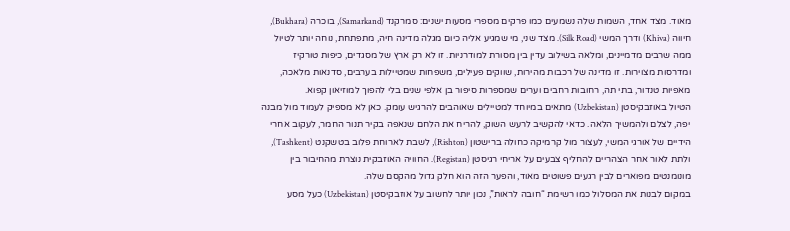מאוד. מצד אחד, השמות שלה נשמעים כמו פרקים מספרי מסעות ישנים: סמרקנד (Samarkand), בוכרה (Bukhara), חיווה (Khiva) ודרך המשי (Silk Road). מצד שני, מי שמגיע אליה כיום מגלה מדינה חיה, מתפתחת, נוחה יותר לטיול ממה שרבים מדמיינים, ומלאה בשילוב עדין בין מסורת למודרניות. זו לא רק ארץ של מסגדים, כיפות טורקיז ומדרסות מצוירות. זו מדינה של רכבות מהירות, שווקים פעילים, משפחות שמטיילות בערבים, סדנאות מלאכה, מאפיות טנדור, בתי תה, רחובות רחבים וערים שמספרות סיפור בן אלפי שנים בלי להפוך למוזיאון קפוא.
הטיול באוזבקיסטן (Uzbekistan) מתאים במיוחד למטיילים שאוהבים להרגיש עומק. כאן לא מספיק לעמוד מול מבנה יפה, לצלם ולהמשיך הלאה. כדאי להקשיב לרעש השוק, להריח את הלחם שנאפה בקיר תנור החמר, לעקוב אחרי הידיים של אורגי המשי, לעצור מול קרמיקה כחולה ברישטון (Rishton), לשבת לארוחת פלוב בטשקנט (Tashkent), ולתת לאור אחר הצהריים להחליף צבעים על אריחי רגיסטן (Registan). החוויה האוזבקית נוצרת מהחיבור בין מונומנטים מפוארים לבין רגעים פשוטים מאוד, והפער הזה הוא חלק גדול מהקסם שלה.
במקום לבנות את המסלול כמו רשימת “חובה לראות”, נכון יותר לחשוב על אוזבקיסטן (Uzbekistan) כעל מסע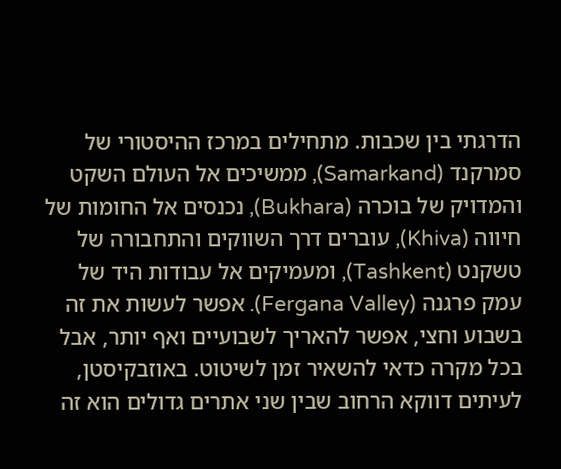הדרגתי בין שכבות. מתחילים במרכז ההיסטורי של סמרקנד (Samarkand), ממשיכים אל העולם השקט והמדויק של בוכרה (Bukhara), נכנסים אל החומות של חיווה (Khiva), עוברים דרך השווקים והתחבורה של טשקנט (Tashkent), ומעמיקים אל עבודות היד של עמק פרגנה (Fergana Valley). אפשר לעשות את זה בשבוע וחצי, אפשר להאריך לשבועיים ואף יותר, אבל בכל מקרה כדאי להשאיר זמן לשיטוט. באוזבקיסטן, לעיתים דווקא הרחוב שבין שני אתרים גדולים הוא זה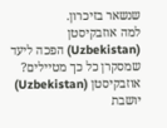שנשאר בזיכרון.
למה אוזבקיסטן (Uzbekistan) הפכה ליעד שמסקרן כל כך מטיילים?
אוזבקיסטן (Uzbekistan) יושבת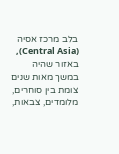בלב מרכז אסיה (Central Asia), באזור שהיה במשך מאות שנים צומת בין סוחרים, מלומדים, צבאות,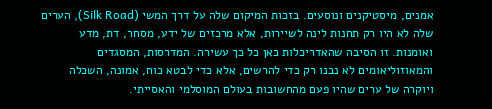אמנים, מיסטיקנים ונוסעים. בזכות המיקום שלה על דרך המשי (Silk Road), הערים שלה לא היו רק תחנות לינה לשיירות, אלא מרכזים של ידע, מסחר, דת, מדע ואומנות. זו הסיבה שהאדריכלות כאן כל כך עשירה. המדרסות, המסגדים והמאוזוליאומים לא נבנו רק כדי להרשים, אלא כדי לבטא כוח, אמונה, השכלה ויוקרה של ערים שהיו פעם מהחשובות בעולם המוסלמי והאסייתי.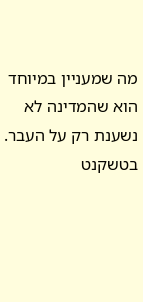מה שמעניין במיוחד הוא שהמדינה לא נשענת רק על העבר. בטשקנט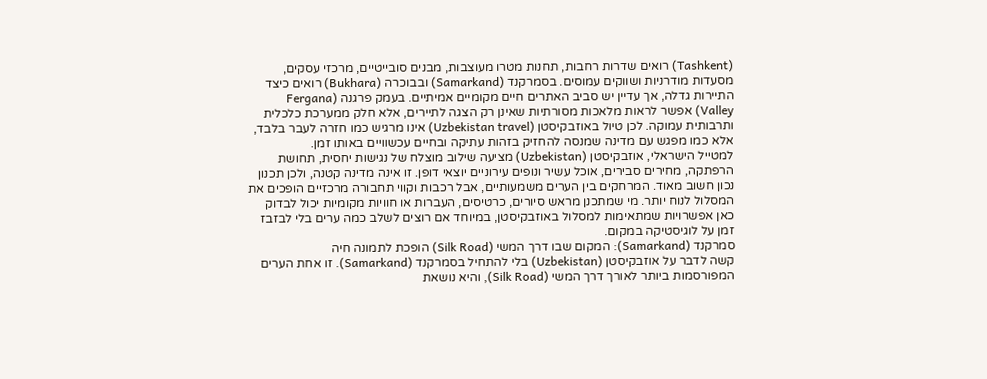(Tashkent) רואים שדרות רחבות, תחנות מטרו מעוצבות, מבנים סובייטיים, מרכזי עסקים, מסעדות מודרניות ושווקים עמוסים. בסמרקנד (Samarkand) ובבוכרה (Bukhara) רואים כיצד התיירות גדלה, אך עדיין יש סביב האתרים חיים מקומיים אמיתיים. בעמק פרגנה (Fergana Valley) אפשר לראות מלאכות מסורתיות שאינן רק הצגה לתיירים, אלא חלק ממערכת כלכלית ותרבותית עמוקה. לכן טיול באוזבקיסטן (Uzbekistan travel) אינו מרגיש כמו חזרה לעבר בלבד, אלא כמו מפגש עם מדינה שמנסה להחזיק בזהות עתיקה ובחיים עכשוויים באותו זמן.
למטייל הישראלי, אוזבקיסטן (Uzbekistan) מציעה שילוב מוצלח של נגישות יחסית, תחושת הרפתקה, מחירים סבירים, אוכל עשיר ונופים עירוניים יוצאי דופן. זו אינה מדינה קטנה, ולכן תכנון נכון חשוב מאוד. המרחקים בין הערים משמעותיים, אבל רכבות וקווי תחבורה מרכזיים הופכים את המסלול לנוח יותר. מי שמתכנן מראש סיורים, כרטיסים, העברות או חוויות מקומיות יכול לבדוק כאן אפשרויות שמתאימות למסלול באוזבקיסטן, במיוחד אם רוצים לשלב כמה ערים בלי לבזבז זמן על לוגיסטיקה במקום.
סמרקנד (Samarkand): המקום שבו דרך המשי (Silk Road) הופכת לתמונה חיה
קשה לדבר על אוזבקיסטן (Uzbekistan) בלי להתחיל בסמרקנד (Samarkand). זו אחת הערים המפורסמות ביותר לאורך דרך המשי (Silk Road), והיא נושאת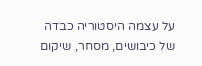על עצמה היסטוריה כבדה של כיבושים, מסחר, שיקום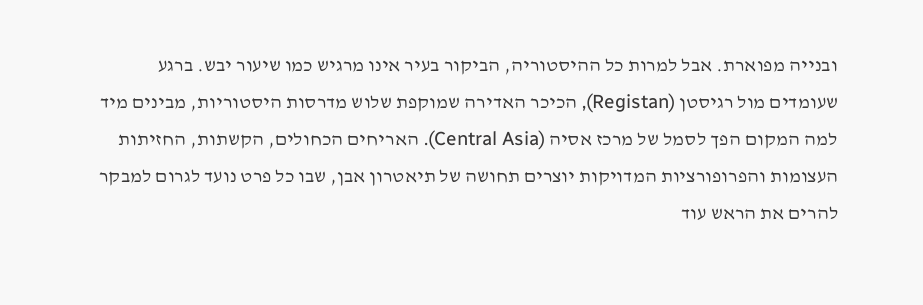ובנייה מפוארת. אבל למרות כל ההיסטוריה, הביקור בעיר אינו מרגיש כמו שיעור יבש. ברגע שעומדים מול רגיסטן (Registan), הכיכר האדירה שמוקפת שלוש מדרסות היסטוריות, מבינים מיד למה המקום הפך לסמל של מרכז אסיה (Central Asia). האריחים הכחולים, הקשתות, החזיתות העצומות והפרופורציות המדויקות יוצרים תחושה של תיאטרון אבן, שבו כל פרט נועד לגרום למבקר להרים את הראש עוד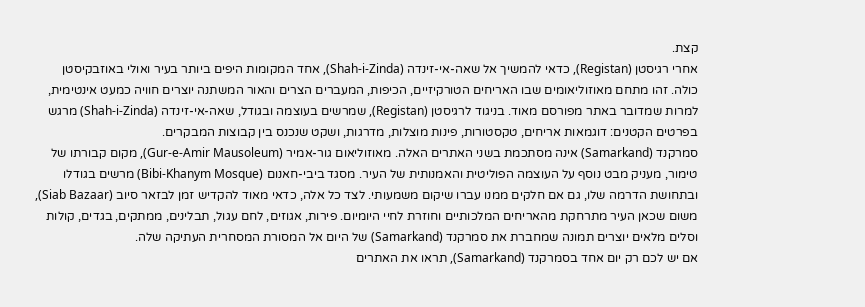קצת.
אחרי רגיסטן (Registan), כדאי להמשיך אל שאה-אי-זינדה (Shah-i-Zinda), אחד המקומות היפים ביותר בעיר ואולי באוזבקיסטן כולה. זהו מתחם מאוזוליאומים שבו האריחים הטורקיזיים, הכיפות, המעברים הצרים והאור המשתנה יוצרים חוויה כמעט אינטימית, למרות שמדובר באתר מפורסם מאוד. בניגוד לרגיסטן (Registan), שמרשים בעוצמה ובגודל, שאה-אי-זינדה (Shah-i-Zinda) מרגש בפרטים הקטנים: דוגמאות אריחים, טקסטורות, פינות מוצלות, מדרגות, ושקט שנכנס בין קבוצות המבקרים.
סמרקנד (Samarkand) אינה מסתכמת בשני האתרים האלה. מאוזוליאום גור-אמיר (Gur-e-Amir Mausoleum), מקום קבורתו של טימור, מעניק מבט נוסף על העוצמה הפוליטית והאמנותית של העיר. מסגד ביבי-חאנום (Bibi-Khanym Mosque) מרשים בגודלו ובתחושת הדרמה שלו, גם אם חלקים ממנו עברו שיקום משמעותי. לצד כל אלה, כדאי מאוד להקדיש זמן לבזאר סיוב (Siab Bazaar), משום שכאן העיר מתרחקת מהאריחים המלכותיים וחוזרת לחיי היומיום. פירות, אגוזים, לחם עגול, תבלינים, ממתקים, בגדים, קולות וסלים מלאים יוצרים תמונה שמחברת את סמרקנד (Samarkand) של היום אל המסורת המסחרית העתיקה שלה.
אם יש לכם רק יום אחד בסמרקנד (Samarkand), תראו את האתרים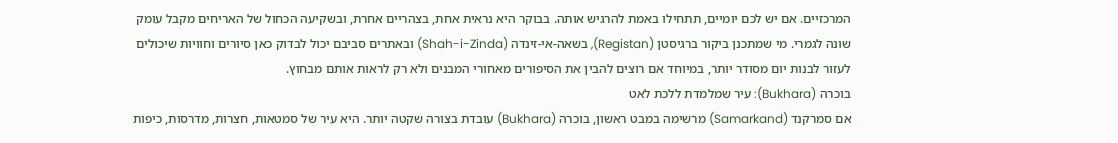המרכזיים. אם יש לכם יומיים, תתחילו באמת להרגיש אותה. בבוקר היא נראית אחת, בצהריים אחרת, ובשקיעה הכחול של האריחים מקבל עומק שונה לגמרי. מי שמתכנן ביקור ברגיסטן (Registan), בשאה-אי-זינדה (Shah-i-Zinda) ובאתרים סביבם יכול לבדוק כאן סיורים וחוויות שיכולים לעזור לבנות יום מסודר יותר, במיוחד אם רוצים להבין את הסיפורים מאחורי המבנים ולא רק לראות אותם מבחוץ.
בוכרה (Bukhara): עיר שמלמדת ללכת לאט
אם סמרקנד (Samarkand) מרשימה במבט ראשון, בוכרה (Bukhara) עובדת בצורה שקטה יותר. היא עיר של סמטאות, חצרות, מדרסות, כיפות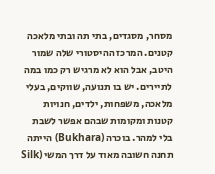מסחר, מסגדים, בתי תה ובתי מלאכה קטנים. המרכז ההיסטורי שלה שמור היטב, אבל הוא לא מרגיש רק כמו במה לתיירים. יש בו תנועה, שווקים, בעלי מלאכה, משפחות, ילדים, חנויות קטנות ומקומות שבהם אפשר לשבת בלי למהר. בוכרה (Bukhara) הייתה תחנה חשובה מאוד על דרך המשי (Silk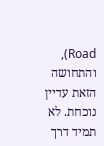Road), והתחושה הזאת עדיין נוכחת. לא תמיד דרך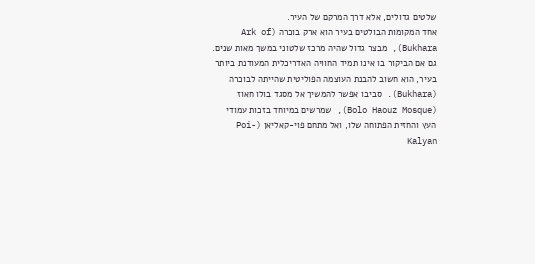שלטים גדולים, אלא דרך המרקם של העיר.
אחד המקומות הבולטים בעיר הוא ארק בוכרה (Ark of Bukhara), מבצר גדול שהיה מרכז שלטוני במשך מאות שנים. גם אם הביקור בו אינו תמיד החוויה האדריכלית המעודנת ביותר בעיר, הוא חשוב להבנת העוצמה הפוליטית שהייתה לבוכרה (Bukhara). סביבו אפשר להמשיך אל מסגד בולו חאוז (Bolo Haouz Mosque), שמרשים במיוחד בזכות עמודי העץ והחזית הפתוחה שלו, ואל מתחם פוי-קאליאן (Poi-Kalyan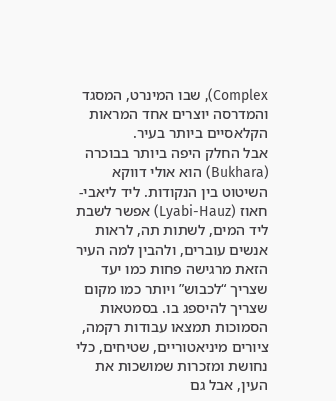Complex), שבו המינרט, המסגד והמדרסה יוצרים אחד המראות הקלאסיים ביותר בעיר.
אבל החלק היפה ביותר בבוכרה (Bukhara) הוא אולי דווקא השיטוט בין הנקודות. ליד ליאבי-חאוז (Lyabi-Hauz) אפשר לשבת ליד המים, לשתות תה, לראות אנשים עוברים, ולהבין למה העיר הזאת מרגישה פחות כמו יעד שצריך “לכבוש” ויותר כמו מקום שצריך להיספג בו. בסמטאות הסמוכות תמצאו עבודות רקמה, ציורים מיניאטוריים, שטיחים, כלי נחושת ומזכרות שמושכות את העין, אבל גם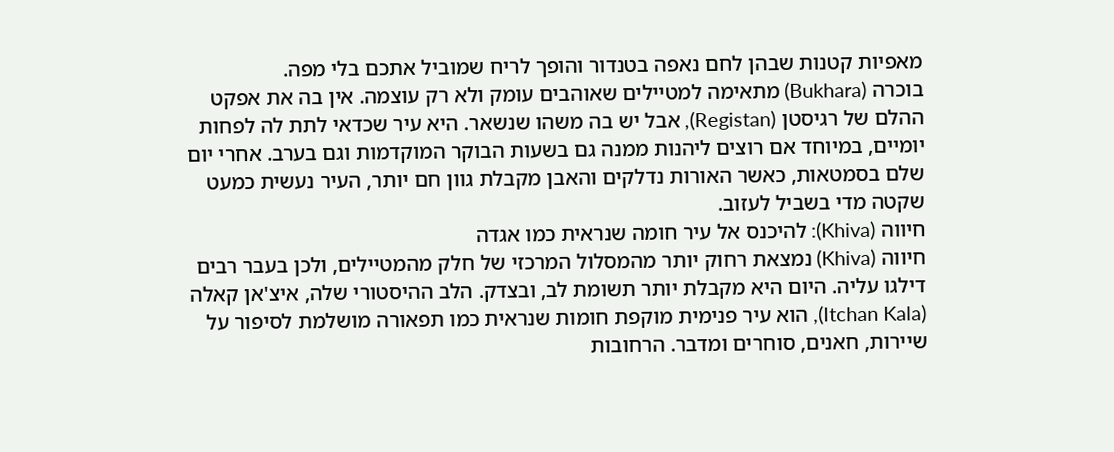מאפיות קטנות שבהן לחם נאפה בטנדור והופך לריח שמוביל אתכם בלי מפה.
בוכרה (Bukhara) מתאימה למטיילים שאוהבים עומק ולא רק עוצמה. אין בה את אפקט ההלם של רגיסטן (Registan), אבל יש בה משהו שנשאר. היא עיר שכדאי לתת לה לפחות יומיים, במיוחד אם רוצים ליהנות ממנה גם בשעות הבוקר המוקדמות וגם בערב. אחרי יום שלם בסמטאות, כאשר האורות נדלקים והאבן מקבלת גוון חם יותר, העיר נעשית כמעט שקטה מדי בשביל לעזוב.
חיווה (Khiva): להיכנס אל עיר חומה שנראית כמו אגדה
חיווה (Khiva) נמצאת רחוק יותר מהמסלול המרכזי של חלק מהמטיילים, ולכן בעבר רבים דילגו עליה. היום היא מקבלת יותר תשומת לב, ובצדק. הלב ההיסטורי שלה, איצ'אן קאלה (Itchan Kala), הוא עיר פנימית מוקפת חומות שנראית כמו תפאורה מושלמת לסיפור על שיירות, חאנים, סוחרים ומדבר. הרחובות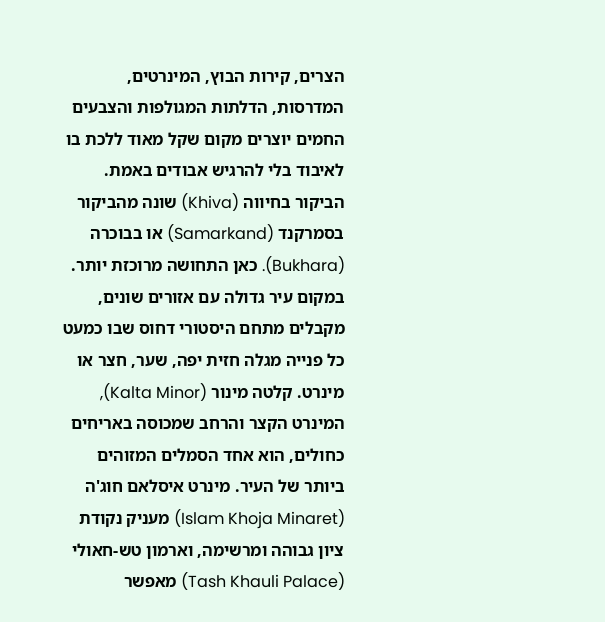הצרים, קירות הבוץ, המינרטים, המדרסות, הדלתות המגולפות והצבעים החמים יוצרים מקום שקל מאוד ללכת בו לאיבוד בלי להרגיש אבודים באמת.
הביקור בחיווה (Khiva) שונה מהביקור בסמרקנד (Samarkand) או בבוכרה (Bukhara). כאן התחושה מרוכזת יותר. במקום עיר גדולה עם אזורים שונים, מקבלים מתחם היסטורי דחוס שבו כמעט כל פנייה מגלה חזית יפה, שער, חצר או מינרט. קלטה מינור (Kalta Minor), המינרט הקצר והרחב שמכוסה באריחים כחולים, הוא אחד הסמלים המזוהים ביותר של העיר. מינרט איסלאם חוג'ה (Islam Khoja Minaret) מעניק נקודת ציון גבוהה ומרשימה, וארמון טש-חאולי (Tash Khauli Palace) מאפשר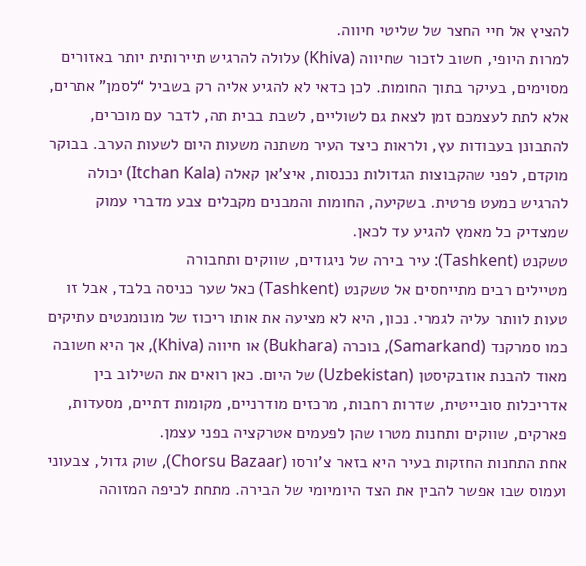להציץ אל חיי החצר של שליטי חיווה.
למרות היופי, חשוב לזכור שחיווה (Khiva) עלולה להרגיש תיירותית יותר באזורים מסוימים, בעיקר בתוך החומות. לכן כדאי לא להגיע אליה רק בשביל “לסמן” אתרים, אלא לתת לעצמכם זמן לצאת גם לשוליים, לשבת בבית תה, לדבר עם מוכרים, להתבונן בעבודות עץ, ולראות כיצד העיר משתנה משעות היום לשעות הערב. בבוקר מוקדם, לפני שהקבוצות הגדולות נכנסות, איצ'אן קאלה (Itchan Kala) יכולה להרגיש כמעט פרטית. בשקיעה, החומות והמבנים מקבלים צבע מדברי עמוק שמצדיק כל מאמץ להגיע עד לכאן.
טשקנט (Tashkent): עיר בירה של ניגודים, שווקים ותחבורה
מטיילים רבים מתייחסים אל טשקנט (Tashkent) כאל שער כניסה בלבד, אבל זו טעות לוותר עליה לגמרי. נכון, היא לא מציעה את אותו ריכוז של מונומנטים עתיקים כמו סמרקנד (Samarkand), בוכרה (Bukhara) או חיווה (Khiva), אך היא חשובה מאוד להבנת אוזבקיסטן (Uzbekistan) של היום. כאן רואים את השילוב בין אדריכלות סובייטית, שדרות רחבות, מרכזים מודרניים, מקומות דתיים, מסעדות, פארקים, שווקים ותחנות מטרו שהן לפעמים אטרקציה בפני עצמן.
אחת התחנות החזקות בעיר היא בזאר צ'ורסו (Chorsu Bazaar), שוק גדול, צבעוני ועמוס שבו אפשר להבין את הצד היומיומי של הבירה. מתחת לכיפה המזוהה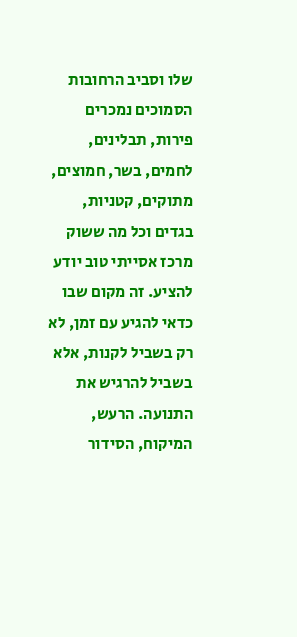שלו וסביב הרחובות הסמוכים נמכרים פירות, תבלינים, לחמים, בשר, חמוצים, מתוקים, קטניות, בגדים וכל מה ששוק מרכז אסייתי טוב יודע להציע. זה מקום שבו כדאי להגיע עם זמן, לא רק בשביל לקנות, אלא בשביל להרגיש את התנועה. הרעש, המיקוח, הסידור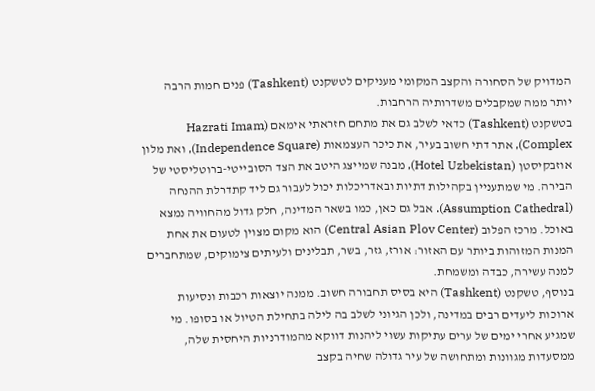המדויק של הסחורה והקצב המקומי מעניקים לטשקנט (Tashkent) פנים חמות הרבה יותר ממה שמקבלים משדרותיה הרחבות.
בטשקנט (Tashkent) כדאי לשלב גם את מתחם חזראתי אימאם (Hazrati Imam Complex), אתר דתי חשוב בעיר, את כיכר העצמאות (Independence Square), ואת מלון אוזבקיסטן (Hotel Uzbekistan), מבנה שמייצג היטב את הצד הסובייטי-ברוטליסטי של הבירה. מי שמתעניין בקהילות דתיות ובאדריכלות יכול לעבור גם ליד קתדרלת ההנחה (Assumption Cathedral). אבל גם כאן, כמו בשאר המדינה, חלק גדול מהחוויה נמצא באוכל. מרכז הפלוב (Central Asian Plov Center) הוא מקום מצוין לטעום את אחת המנות המזוהות ביותר עם האזור: אורז, גזר, בשר, תבלינים ולעיתים צימוקים, שמתחברים למנה עשירה, כבדה ומשמחת.
בנוסף, טשקנט (Tashkent) היא בסיס תחבורה חשוב. ממנה יוצאות רכבות ונסיעות ארוכות ליעדים רבים במדינה, ולכן הגיוני לשלב בה לילה בתחילת הטיול או בסופו. מי שמגיע אחרי ימים של ערים עתיקות עשוי ליהנות דווקא מהמודרניות היחסית שלה, ממסעדות מגוונות ומתחושה של עיר גדולה שחיה בקצב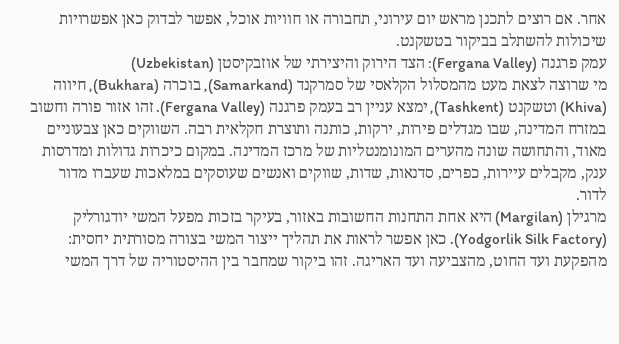אחר. אם רוצים לתכנן מראש יום עירוני, תחבורה או חוויות אוכל, אפשר לבדוק כאן אפשרויות שיכולות להשתלב בביקור בטשקנט.
עמק פרגנה (Fergana Valley): הצד הירוק והיצירתי של אוזבקיסטן (Uzbekistan)
מי שרוצה לצאת מעט מהמסלול הקלאסי של סמרקנד (Samarkand), בוכרה (Bukhara), חיווה (Khiva) וטשקנט (Tashkent), ימצא עניין רב בעמק פרגנה (Fergana Valley). זהו אזור פורה וחשוב במזרח המדינה, שבו מגדלים פירות, ירקות, כותנה ותוצרת חקלאית רבה. השווקים כאן צבעוניים מאוד, והתחושה שונה מהערים המונומנטליות של מרכז המדינה. במקום כיכרות גדולות ומדרסות ענק, מקבלים עיירות, כפרים, סדנאות, שדות, שווקים ואנשים שעוסקים במלאכות שעברו מדור לדור.
מרגילן (Margilan) היא אחת התחנות החשובות באזור, בעיקר בזכות מפעל המשי יודגורליק (Yodgorlik Silk Factory). כאן אפשר לראות את תהליך ייצור המשי בצורה מסורתית יחסית: מהפקעת ועד החוט, מהצביעה ועד האריגה. זהו ביקור שמחבר בין ההיסטוריה של דרך המשי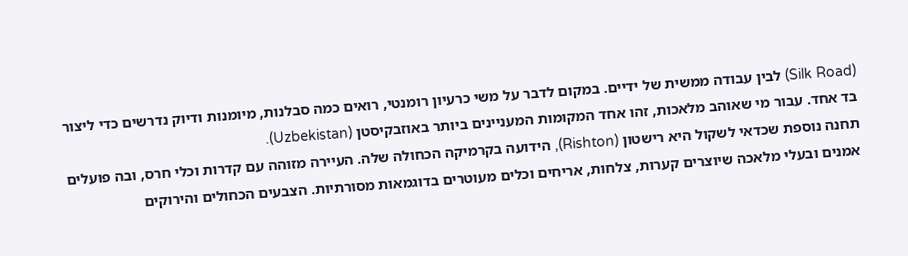(Silk Road) לבין עבודה ממשית של ידיים. במקום לדבר על משי כרעיון רומנטי, רואים כמה סבלנות, מיומנות ודיוק נדרשים כדי ליצור בד אחד. עבור מי שאוהב מלאכות, זהו אחד המקומות המעניינים ביותר באוזבקיסטן (Uzbekistan).
תחנה נוספת שכדאי לשקול היא רישטון (Rishton), הידועה בקרמיקה הכחולה שלה. העיירה מזוהה עם קדרות וכלי חרס, ובה פועלים אמנים ובעלי מלאכה שיוצרים קערות, צלחות, אריחים וכלים מעוטרים בדוגמאות מסורתיות. הצבעים הכחולים והירוקים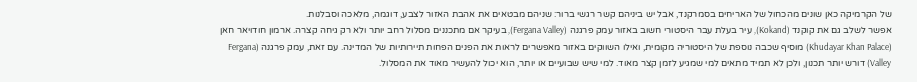של הקרמיקה כאן שונים מהכחול של האריחים בסמרקנד, אבל יש ביניהם קשר רגשי ברור: שניהם מבטאים את אהבת האזור לצבע, דוגמה, מלאכה וסבלנות.
אפשר לשלב גם את קוקנד (Kokand), עיר בעלת עבר היסטורי חשוב באזור עמק פרגנה (Fergana Valley), בעיקר אם מתכננים מסלול רחב יותר ולא רק גיחה קצרה. ארמון חודויאר חאן (Khudayar Khan Palace) מוסיף שכבה נוספת של היסטוריה מקומית, ואילו השווקים באזור מאפשרים לראות את הפנים הפחות תיירותיות של המדינה. עם זאת, עמק פרגנה (Fergana Valley) דורש יותר תכנון, ולכן לא תמיד מתאים למי שמגיע לזמן קצר מאוד. למי שיש שבועיים או יותר, הוא יכול להעשיר מאוד את המסלול.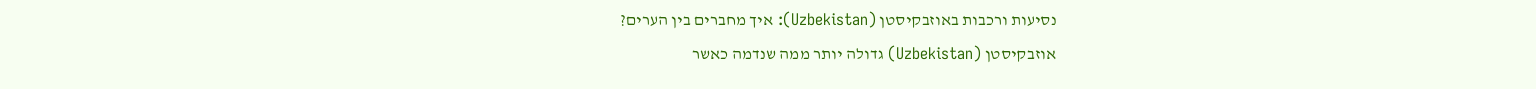נסיעות ורכבות באוזבקיסטן (Uzbekistan): איך מחברים בין הערים?
אוזבקיסטן (Uzbekistan) גדולה יותר ממה שנדמה כאשר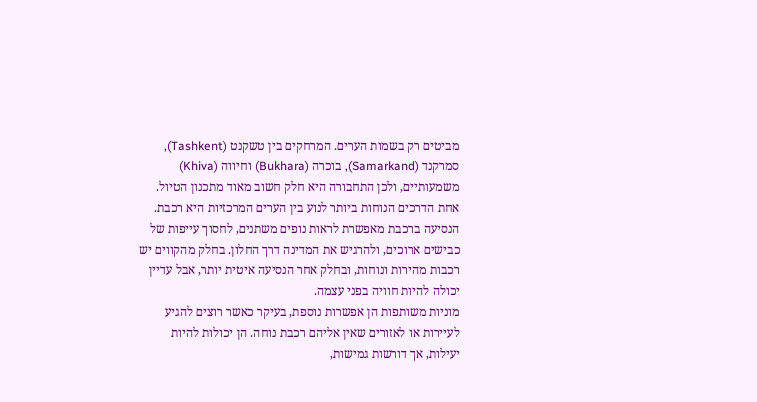מביטים רק בשמות הערים. המרחקים בין טשקנט (Tashkent), סמרקנד (Samarkand), בוכרה (Bukhara) וחיווה (Khiva) משמעותיים, ולכן התחבורה היא חלק חשוב מאוד מתכנון הטיול. אחת הדרכים הנוחות ביותר לנוע בין הערים המרכזיות היא רכבת. הנסיעה ברכבת מאפשרת לראות נופים משתנים, לחסוך עייפות של כבישים ארוכים, ולהרגיש את המדינה דרך החלון. בחלק מהקווים יש רכבות מהירות ונוחות, ובחלק אחר הנסיעה איטית יותר, אבל עדיין יכולה להיות חוויה בפני עצמה.
מוניות משותפות הן אפשרות נוספת, בעיקר כאשר רוצים להגיע לעיירות או לאזורים שאין אליהם רכבת נוחה. הן יכולות להיות יעילות, אך דורשות גמישות,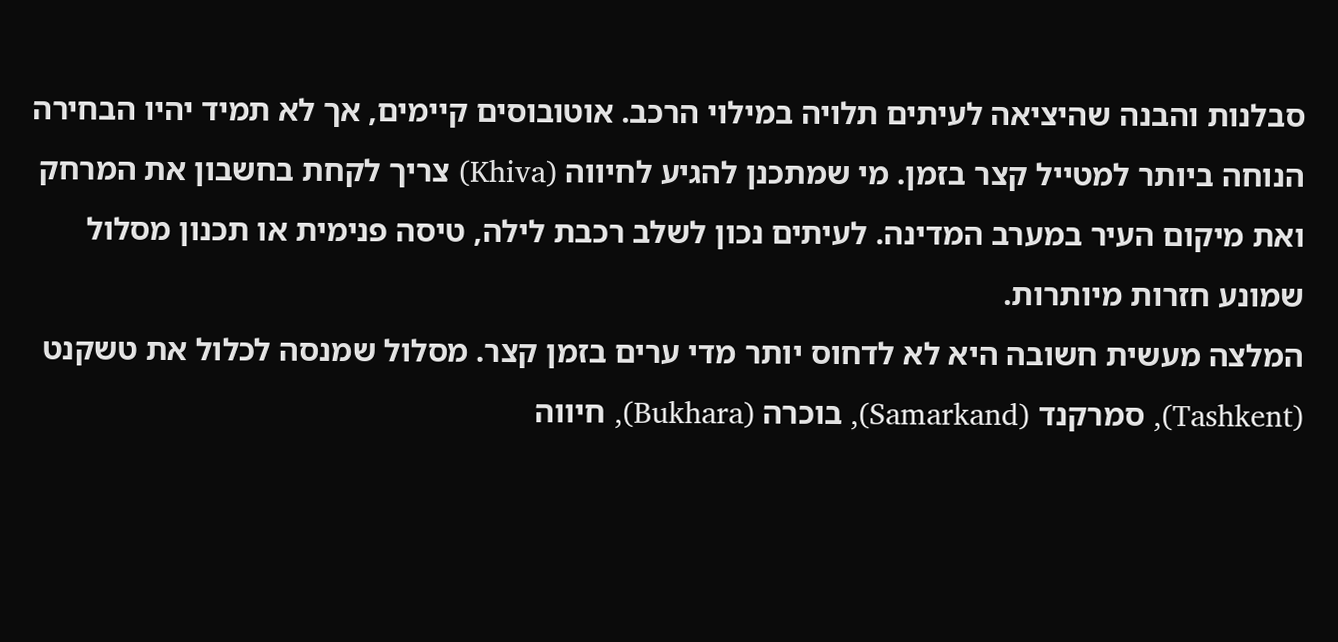סבלנות והבנה שהיציאה לעיתים תלויה במילוי הרכב. אוטובוסים קיימים, אך לא תמיד יהיו הבחירה הנוחה ביותר למטייל קצר בזמן. מי שמתכנן להגיע לחיווה (Khiva) צריך לקחת בחשבון את המרחק ואת מיקום העיר במערב המדינה. לעיתים נכון לשלב רכבת לילה, טיסה פנימית או תכנון מסלול שמונע חזרות מיותרות.
המלצה מעשית חשובה היא לא לדחוס יותר מדי ערים בזמן קצר. מסלול שמנסה לכלול את טשקנט (Tashkent), סמרקנד (Samarkand), בוכרה (Bukhara), חיווה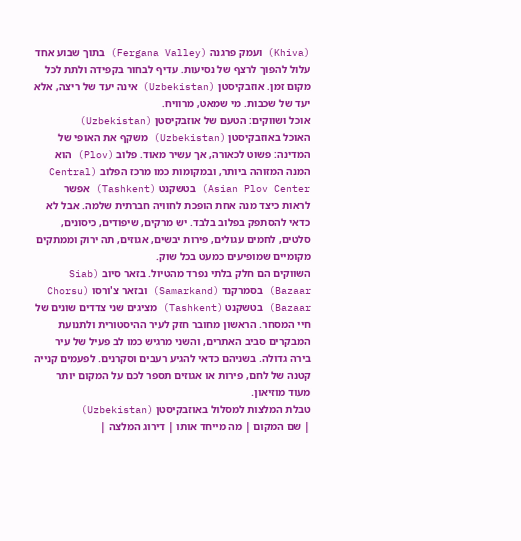(Khiva) ועמק פרגנה (Fergana Valley) בתוך שבוע אחד עלול להפוך לרצף של נסיעות. עדיף לבחור בקפידה ולתת לכל מקום זמן. אוזבקיסטן (Uzbekistan) אינה יעד של ריצה, אלא יעד של שכבות. מי שמאט, מרוויח.
אוכל ושווקים: הטעם של אוזבקיסטן (Uzbekistan)
האוכל באוזבקיסטן (Uzbekistan) משקף את האופי של המדינה: פשוט לכאורה, אך עשיר מאוד. פלוב (Plov) הוא המנה המזוהה ביותר, ובמקומות כמו מרכז הפלוב (Central Asian Plov Center) בטשקנט (Tashkent) אפשר לראות כיצד מנה אחת הופכת לחוויה חברתית שלמה. אבל לא כדאי להסתפק בפלוב בלבד. יש מרקים, שיפודים, כיסונים, סלטים, לחמים עגולים, פירות יבשים, אגוזים, תה ירוק וממתקים מקומיים שמופיעים כמעט בכל שוק.
השווקים הם חלק בלתי נפרד מהטיול. בזאר סיוב (Siab Bazaar) בסמרקנד (Samarkand) ובזאר צ'ורסו (Chorsu Bazaar) בטשקנט (Tashkent) מציגים שני צדדים שונים של חיי המסחר. הראשון מחובר חזק לעיר ההיסטורית ולתנועת המבקרים סביב האתרים, והשני מרגיש כמו לב פעיל של עיר בירה גדולה. בשניהם כדאי להגיע רעבים וסקרנים. לפעמים קנייה קטנה של לחם, פירות או אגוזים תספר לכם על המקום יותר מעוד מוזיאון.
טבלת המלצות למסלול באוזבקיסטן (Uzbekistan)
| שם המקום | מה מייחד אותו | דירוג המלצה |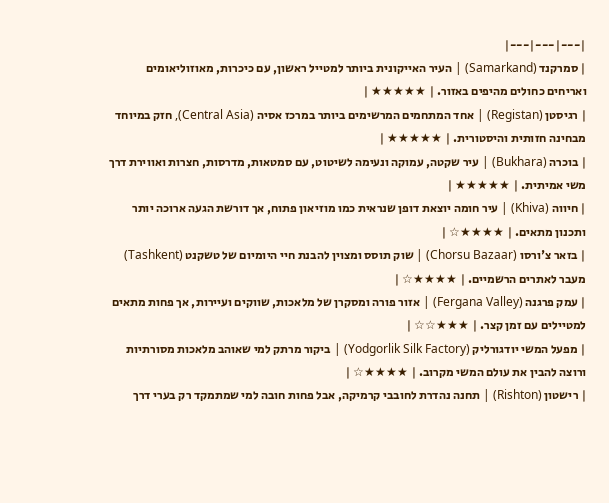|---|---|---|
| סמרקנד (Samarkand) | העיר האייקונית ביותר למטייל ראשון, עם כיכרות, מאוזוליאומים ואריחים כחולים מהיפים באזור. | ★★★★★ |
| רגיסטן (Registan) | אחד המתחמים המרשימים ביותר במרכז אסיה (Central Asia), חזק במיוחד מבחינה חזותית והיסטורית. | ★★★★★ |
| בוכרה (Bukhara) | עיר שקטה, עמוקה ונעימה לשיטוט, עם סמטאות, מדרסות, חצרות ואווירת דרך משי אמיתית. | ★★★★★ |
| חיווה (Khiva) | עיר חומה יוצאת דופן שנראית כמו מוזיאון פתוח, אך דורשת הגעה ארוכה יותר ותכנון מתאים. | ★★★★☆ |
| בזאר צ'ורסו (Chorsu Bazaar) | שוק תוסס ומצוין להבנת חיי היומיום של טשקנט (Tashkent) מעבר לאתרים הרשמיים. | ★★★★☆ |
| עמק פרגנה (Fergana Valley) | אזור פורה ומסקרן של מלאכות, שווקים ועיירות, אך פחות מתאים למטיילים עם זמן קצר. | ★★★☆☆ |
| מפעל המשי יודגורליק (Yodgorlik Silk Factory) | ביקור מרתק למי שאוהב מלאכות מסורתיות ורוצה להבין את עולם המשי מקרוב. | ★★★★☆ |
| רישטון (Rishton) | תחנה נהדרת לחובבי קרמיקה, אבל פחות חובה למי שמתמקד רק בערי דרך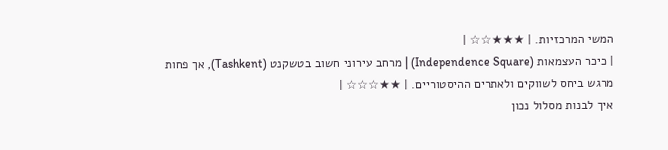המשי המרכזיות. | ★★★☆☆ |
| כיכר העצמאות (Independence Square) | מרחב עירוני חשוב בטשקנט (Tashkent), אך פחות מרגש ביחס לשווקים ולאתרים ההיסטוריים. | ★★☆☆☆ |
איך לבנות מסלול נכון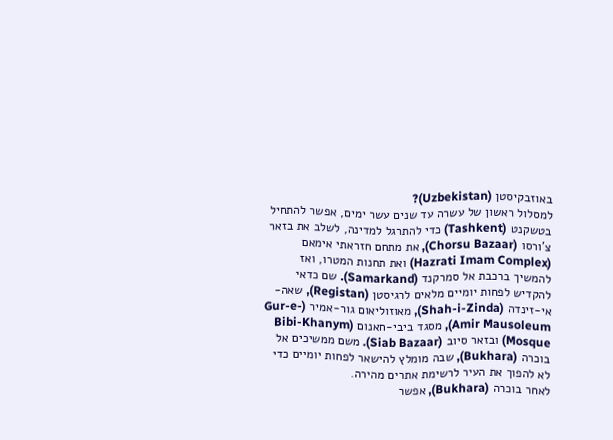באוזבקיסטן (Uzbekistan)?
למסלול ראשון של עשרה עד שנים עשר ימים, אפשר להתחיל בטשקנט (Tashkent) כדי להתרגל למדינה, לשלב את בזאר צ'ורסו (Chorsu Bazaar), את מתחם חזראתי אימאם (Hazrati Imam Complex) ואת תחנות המטרו, ואז להמשיך ברכבת אל סמרקנד (Samarkand). שם כדאי להקדיש לפחות יומיים מלאים לרגיסטן (Registan), שאה-אי-זינדה (Shah-i-Zinda), מאוזוליאום גור-אמיר (Gur-e-Amir Mausoleum), מסגד ביבי-חאנום (Bibi-Khanym Mosque) ובזאר סיוב (Siab Bazaar). משם ממשיכים אל בוכרה (Bukhara), שבה מומלץ להישאר לפחות יומיים כדי לא להפוך את העיר לרשימת אתרים מהירה.
לאחר בוכרה (Bukhara), אפשר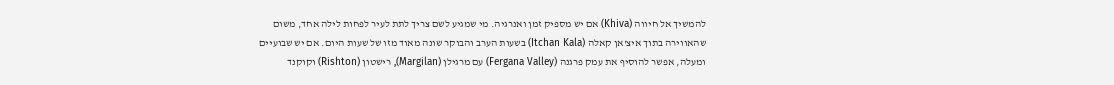להמשיך אל חיווה (Khiva) אם יש מספיק זמן ואנרגיה. מי שמגיע לשם צריך לתת לעיר לפחות לילה אחד, משום שהאווירה בתוך איצ'אן קאלה (Itchan Kala) בשעות הערב והבוקר שונה מאוד מזו של שעות היום. אם יש שבועיים ומעלה, אפשר להוסיף את עמק פרגנה (Fergana Valley) עם מרגילן (Margilan), רישטון (Rishton) וקוקנד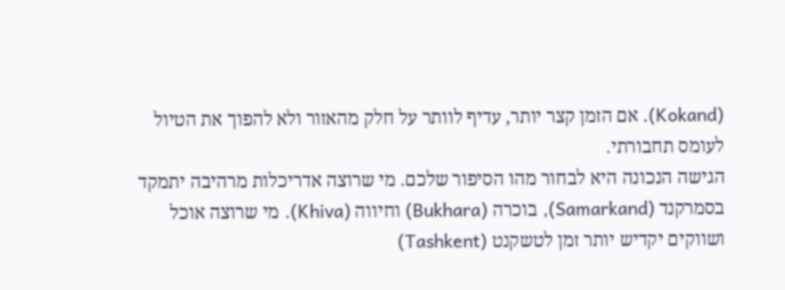(Kokand). אם הזמן קצר יותר, עדיף לוותר על חלק מהאזור ולא להפוך את הטיול לעומס תחבורתי.
הגישה הנכונה היא לבחור מהו הסיפור שלכם. מי שרוצה אדריכלות מרהיבה יתמקד בסמרקנד (Samarkand), בוכרה (Bukhara) וחיווה (Khiva). מי שרוצה אוכל ושווקים יקדיש יותר זמן לטשקנט (Tashkent)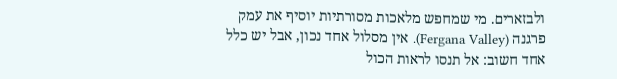ולבזארים. מי שמחפש מלאכות מסורתיות יוסיף את עמק פרגנה (Fergana Valley). אין מסלול אחד נכון, אבל יש כלל אחד חשוב: אל תנסו לראות הכול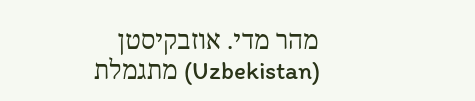מהר מדי. אוזבקיסטן (Uzbekistan) מתגמלת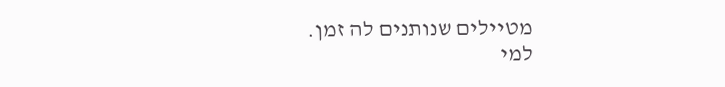מטיילים שנותנים לה זמן.
למי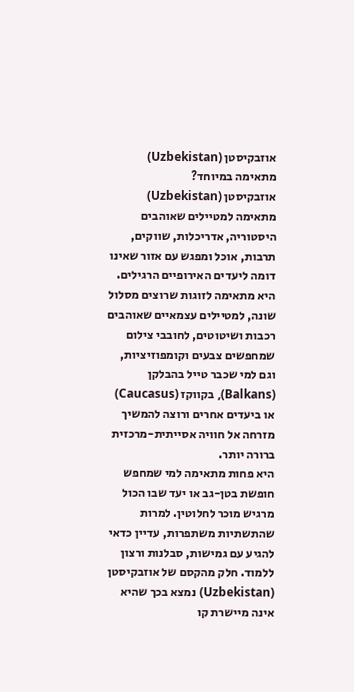אוזבקיסטן (Uzbekistan) מתאימה במיוחד?
אוזבקיסטן (Uzbekistan) מתאימה למטיילים שאוהבים היסטוריה, אדריכלות, שווקים, תרבות, אוכל ומפגש עם אזור שאינו דומה ליעדים האירופיים הרגילים. היא מתאימה לזוגות שרוצים מסלול שונה, למטיילים עצמאיים שאוהבים רכבות ושיטוטים, לחובבי צילום שמחפשים צבעים וקומפוזיציות, וגם למי שכבר טייל בהבלקן (Balkans), בקווקז (Caucasus) או ביעדים אחרים ורוצה להמשיך מזרחה אל חוויה אסייתית-מרכזית ברורה יותר.
היא פחות מתאימה למי שמחפש חופשת בטן-גב או יעד שבו הכול מרגיש מוכר לחלוטין. למרות שהתשתיות משתפרות, עדיין כדאי להגיע עם גמישות, סבלנות ורצון ללמוד. חלק מהקסם של אוזבקיסטן (Uzbekistan) נמצא בכך שהיא אינה מיישרת קו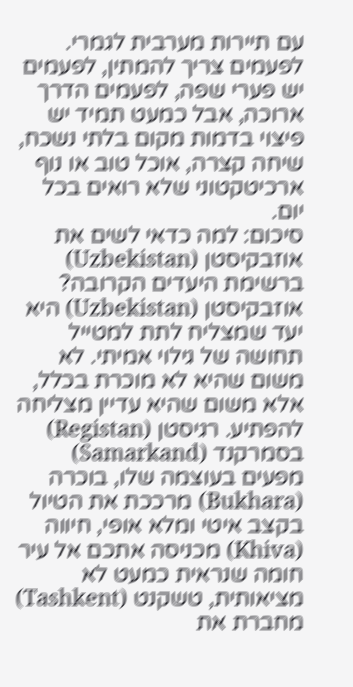עם תיירות מערבית לגמרי. לפעמים צריך להמתין, לפעמים יש פערי שפה, לפעמים הדרך ארוכה, אבל כמעט תמיד יש פיצוי בדמות מקום בלתי נשכח, שיחה קצרה, אוכל טוב או נוף ארכיטקטוני שלא רואים בכל יום.
סיכום: למה כדאי לשים את אוזבקיסטן (Uzbekistan) ברשימת היעדים הקרובה?
אוזבקיסטן (Uzbekistan) היא יעד שמצליח לתת למטייל תחושה של גילוי אמיתי. לא משום שהיא לא מוכרת בכלל, אלא משום שהיא עדיין מצליחה להפתיע. רגיסטן (Registan) בסמרקנד (Samarkand) מפעים בעוצמה שלו, בוכרה (Bukhara) מרככת את הטיול בקצב איטי ומלא אופי, חיווה (Khiva) מכניסה אתכם אל עיר חומה שנראית כמעט לא מציאותית, טשקנט (Tashkent) מחברת את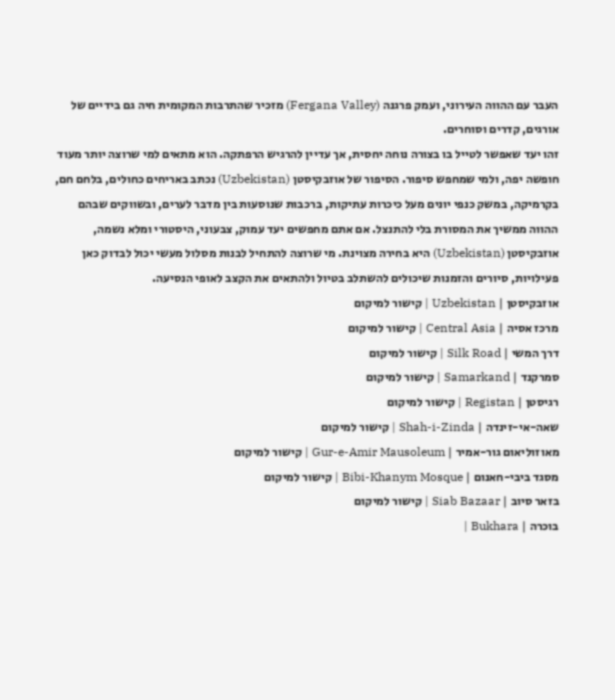העבר עם ההווה העירוני, ועמק פרגנה (Fergana Valley) מזכיר שהתרבות המקומית חיה גם בידיים של אורגים, קדרים וסוחרים.
זהו יעד שאפשר לטייל בו בצורה נוחה יחסית, אך עדיין להרגיש הרפתקה. הוא מתאים למי שרוצה יותר מעוד חופשה יפה, ולמי שמחפש סיפור. הסיפור של אוזבקיסטן (Uzbekistan) נכתב באריחים כחולים, בלחם חם, בקרמיקה, במשק כנפי יונים מעל כיכרות עתיקות, ברכבות שנוסעות בין מדבר לערים, ובשווקים שבהם ההווה ממשיך את המסורת בלי להתנצל. אם אתם מחפשים יעד עמוק, צבעוני, היסטורי ומלא נשמה, אוזבקיסטן (Uzbekistan) היא בחירה מצוינת. מי שרוצה להתחיל לבנות מסלול מעשי יכול לבדוק כאן פעילויות, סיורים והזמנות שיכולים להשתלב בטיול ולהתאים את הקצב לאופי הנסיעה.
אוזבקיסטן | Uzbekistan | קישור למיקום
מרכז אסיה | Central Asia | קישור למיקום
דרך המשי | Silk Road | קישור למיקום
סמרקנד | Samarkand | קישור למיקום
רגיסטן | Registan | קישור למיקום
שאה-אי-זינדה | Shah-i-Zinda | קישור למיקום
מאוזוליאום גור-אמיר | Gur-e-Amir Mausoleum | קישור למיקום
מסגד ביבי-חאנום | Bibi-Khanym Mosque | קישור למיקום
בזאר סיוב | Siab Bazaar | קישור למיקום
בוכרה | Bukhara |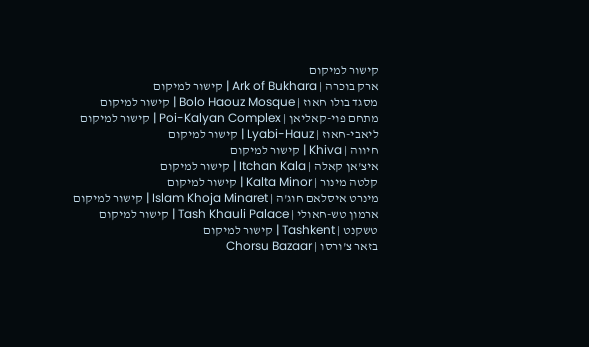קישור למיקום
ארק בוכרה | Ark of Bukhara | קישור למיקום
מסגד בולו חאוז | Bolo Haouz Mosque | קישור למיקום
מתחם פוי-קאליאן | Poi-Kalyan Complex | קישור למיקום
ליאבי-חאוז | Lyabi-Hauz | קישור למיקום
חיווה | Khiva | קישור למיקום
איצ'אן קאלה | Itchan Kala | קישור למיקום
קלטה מינור | Kalta Minor | קישור למיקום
מינרט איסלאם חוג'ה | Islam Khoja Minaret | קישור למיקום
ארמון טש-חאולי | Tash Khauli Palace | קישור למיקום
טשקנט | Tashkent | קישור למיקום
בזאר צ'ורסו | Chorsu Bazaar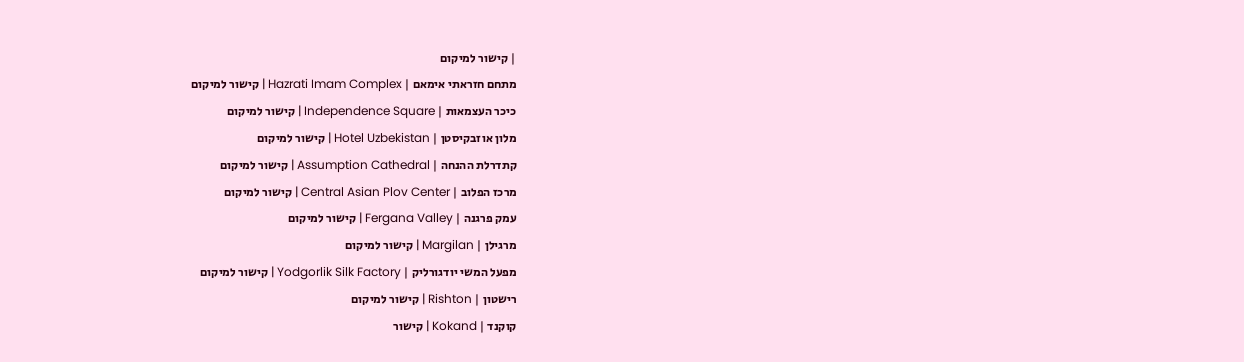| קישור למיקום
מתחם חזראתי אימאם | Hazrati Imam Complex | קישור למיקום
כיכר העצמאות | Independence Square | קישור למיקום
מלון אוזבקיסטן | Hotel Uzbekistan | קישור למיקום
קתדרלת ההנחה | Assumption Cathedral | קישור למיקום
מרכז הפלוב | Central Asian Plov Center | קישור למיקום
עמק פרגנה | Fergana Valley | קישור למיקום
מרגילן | Margilan | קישור למיקום
מפעל המשי יודגורליק | Yodgorlik Silk Factory | קישור למיקום
רישטון | Rishton | קישור למיקום
קוקנד | Kokand | קישור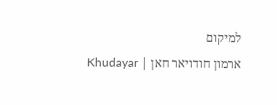למיקום
ארמון חודויאר חאן | Khudayar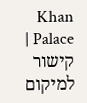Khan Palace | קישור למיקום